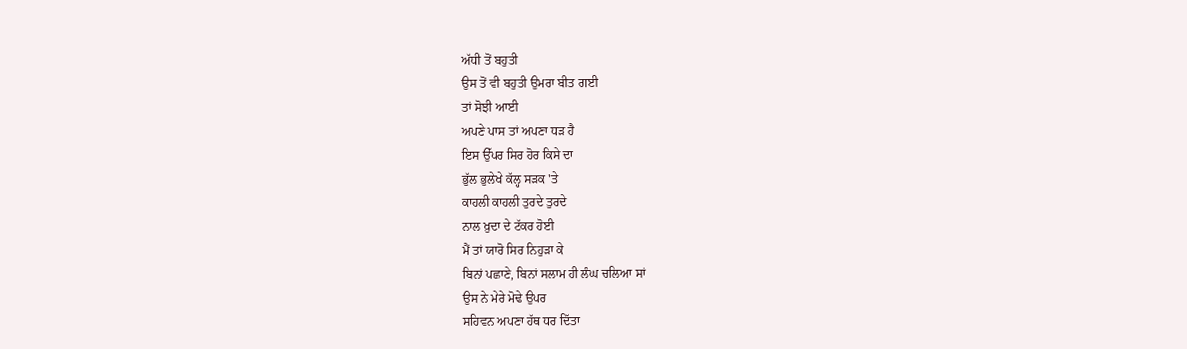ਅੱਧੀ ਤੋਂ ਬਹੁਤੀ
ਉਸ ਤੋਂ ਵੀ ਬਹੁਤੀ ਉਮਰਾ ਬੀਤ ਗਈ
ਤਾਂ ਸੋਝੀ ਆਈ
ਅਪਣੇ ਪਾਸ ਤਾਂ ਅਪਣਾ ਧੜ ਹੈ
ਇਸ ਉੱਪਰ ਸਿਰ ਹੋਰ ਕਿਸੇ ਦਾ
ਭੁੱਲ ਭੁਲੇਖੇ ਕੱਲ੍ਹ ਸੜਕ 'ਤੇ
ਕਾਹਲੀ ਕਾਹਲੀ ਤੁਰਦੇ ਤੁਰਦੇ
ਨਾਲ ਖ਼ੁਦਾ ਦੇ ਟੱਕਰ ਹੋਈ
ਮੈਂ ਤਾਂ ਯਾਰੋ ਸਿਰ ਨਿਹੁੜਾ ਕੇ
ਬਿਨਾਂ ਪਛਾਣੇ, ਬਿਨਾਂ ਸਲਾਮ ਹੀ ਲੰਘ ਚਲਿਆ ਸਾਂ
ਉਸ ਨੇ ਮੇਰੇ ਮੋਢੇ ਉਪਰ
ਸਹਿਵਨ ਅਪਣਾ ਹੱਥ ਧਰ ਦਿੱਤਾ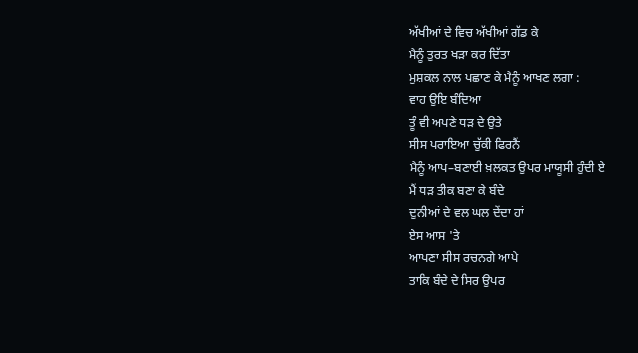ਅੱਖੀਆਂ ਦੇ ਵਿਚ ਅੱਖੀਆਂ ਗੱਡ ਕੇ
ਮੈਨੂੰ ਤੁਰਤ ਖੜਾ ਕਰ ਦਿੱਤਾ
ਮੁਸ਼ਕਲ ਨਾਲ ਪਛਾਣ ਕੇ ਮੈਨੂੰ ਆਖਣ ਲਗਾ :
ਵਾਹ ਉਇ ਬੰਦਿਆ
ਤੂੰ ਵੀ ਅਪਣੇ ਧੜ ਦੇ ਉਤੇ
ਸੀਸ ਪਰਾਇਆ ਚੁੱਕੀ ਫਿਰਨੈਂ
ਮੈਨੂੰ ਆਪ–ਬਣਾਈ ਖ਼ਲਕਤ ਉਪਰ ਮਾਯੂਸੀ ਹੁੰਦੀ ਏ
ਮੈਂ ਧੜ ਤੀਕ ਬਣਾ ਕੇ ਬੰਦੇ
ਦੁਨੀਆਂ ਦੇ ਵਲ ਘਲ ਦੇਂਦਾ ਹਾਂ
ਏਸ ਆਸ 'ਤੇ
ਆਪਣਾ ਸੀਸ ਰਚਨਗੇ ਆਪੇ
ਤਾਕਿ ਬੰਦੇ ਦੇ ਸਿਰ ਉਪਰ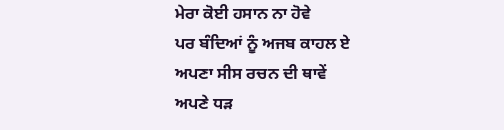ਮੇਰਾ ਕੋਈ ਹਸਾਨ ਨਾ ਹੋਵੇ
ਪਰ ਬੰਦਿਆਂ ਨੂੰ ਅਜਬ ਕਾਹਲ ਏ
ਅਪਣਾ ਸੀਸ ਰਚਨ ਦੀ ਥਾਵੇਂ
ਅਪਣੇ ਧੜ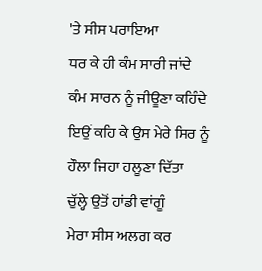'ਤੇ ਸੀਸ ਪਰਾਇਆ
ਧਰ ਕੇ ਹੀ ਕੰਮ ਸਾਰੀ ਜਾਂਦੇ
ਕੰਮ ਸਾਰਨ ਨੂੰ ਜੀਊਣਾ ਕਹਿੰਦੇ
ਇਉਂ ਕਹਿ ਕੇ ਉਸ ਮੇਰੇ ਸਿਰ ਨੂੰ
ਹੌਲਾ ਜਿਹਾ ਹਲੂਣਾ ਦਿੱਤਾ
ਚੁੱਲ੍ਹੇ ਉਤੋਂ ਹਾਂਡੀ ਵਾਂਗੂੰ
ਮੇਰਾ ਸੀਸ ਅਲਗ ਕਰ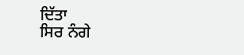ਦਿੱਤਾ
ਸਿਰ ਨੰਗੇ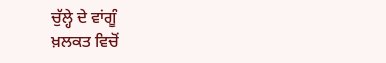ਚੁੱਲ੍ਹੇ ਦੇ ਵਾਂਗੂੰ
ਖ਼ਲਕਤ ਵਿਚੋਂ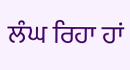ਲੰਘ ਰਿਹਾ ਹਾਂ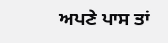ਅਪਣੇ ਪਾਸ ਤਾਂ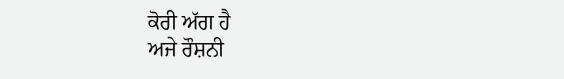ਕੋਰੀ ਅੱਗ ਹੈ
ਅਜੇ ਰੌਸ਼ਨੀ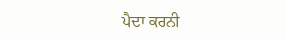ਪੈਦਾ ਕਰਨੀ